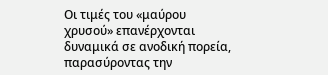Οι τιμές του «μαύρου χρυσού» επανέρχονται δυναμικά σε ανοδική πορεία, παρασύροντας την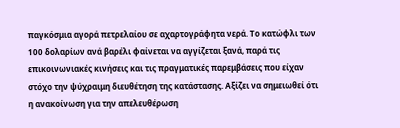παγκόσμια αγορά πετρελαίου σε αχαρτογράφητα νερά. Το κατώφλι των 100 δολαρίων ανά βαρέλι φαίνεται να αγγίζεται ξανά, παρά τις επικοινωνιακές κινήσεις και τις πραγματικές παρεμβάσεις που είχαν στόχο την ψύχραιμη διευθέτηση της κατάστασης. Αξίζει να σημειωθεί ότι η ανακοίνωση για την απελευθέρωση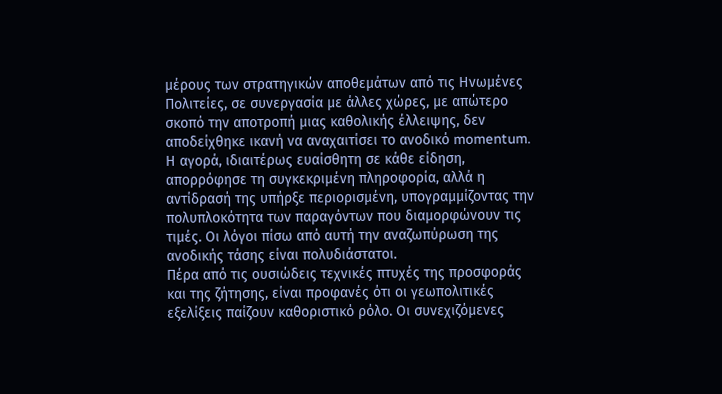μέρους των στρατηγικών αποθεμάτων από τις Ηνωμένες Πολιτείες, σε συνεργασία με άλλες χώρες, με απώτερο σκοπό την αποτροπή μιας καθολικής έλλειψης, δεν αποδείχθηκε ικανή να αναχαιτίσει το ανοδικό momentum. Η αγορά, ιδιαιτέρως ευαίσθητη σε κάθε είδηση, απορρόφησε τη συγκεκριμένη πληροφορία, αλλά η αντίδρασή της υπήρξε περιορισμένη, υπογραμμίζοντας την πολυπλοκότητα των παραγόντων που διαμορφώνουν τις τιμές. Οι λόγοι πίσω από αυτή την αναζωπύρωση της ανοδικής τάσης είναι πολυδιάστατοι.
Πέρα από τις ουσιώδεις τεχνικές πτυχές της προσφοράς και της ζήτησης, είναι προφανές ότι οι γεωπολιτικές εξελίξεις παίζουν καθοριστικό ρόλο. Οι συνεχιζόμενες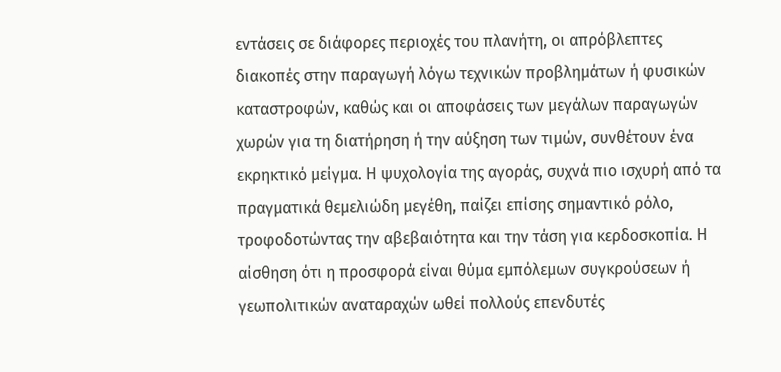εντάσεις σε διάφορες περιοχές του πλανήτη, οι απρόβλεπτες διακοπές στην παραγωγή λόγω τεχνικών προβλημάτων ή φυσικών καταστροφών, καθώς και οι αποφάσεις των μεγάλων παραγωγών χωρών για τη διατήρηση ή την αύξηση των τιμών, συνθέτουν ένα εκρηκτικό μείγμα. Η ψυχολογία της αγοράς, συχνά πιο ισχυρή από τα πραγματικά θεμελιώδη μεγέθη, παίζει επίσης σημαντικό ρόλο, τροφοδοτώντας την αβεβαιότητα και την τάση για κερδοσκοπία. Η αίσθηση ότι η προσφορά είναι θύμα εμπόλεμων συγκρούσεων ή γεωπολιτικών αναταραχών ωθεί πολλούς επενδυτές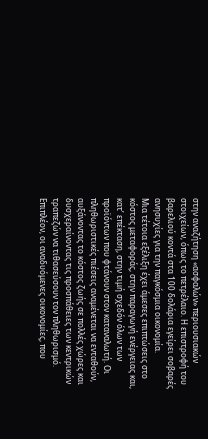στην αναζήτηση «ασφαλών» περιουσιακών στοιχείων, όπως το πετρέλαιο. Η επιστροφή του βαρελιού κοντά στα 100 δολάρια εγείρει σοβαρές ανησυχίες για την παγκόσμια οικονομία.
Μια τέτοια εξέλιξη έχει άμεσες επιπτώσεις στο κόστος μεταφοράς, στην παραγωγή ενέργειας και, κατ’ επέκταση, στην τιμή σχεδόν όλων των προϊόντων που φτάνουν στον καταναλωτή. Οι πληθωριστικές πιέσεις αναμένεται να ενταθούν, αυξάνοντας το κόστος ζωής σε πολλές χώρες και δυσχεραίνοντας τις προσπάθειες των κεντρικών τραπεζών να τιθασεύσουν τον πληθωρισμό. Επιπλέον, οι αναδυόμενες οικονομίες, που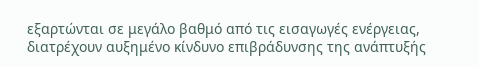εξαρτώνται σε μεγάλο βαθμό από τις εισαγωγές ενέργειας, διατρέχουν αυξημένο κίνδυνο επιβράδυνσης της ανάπτυξής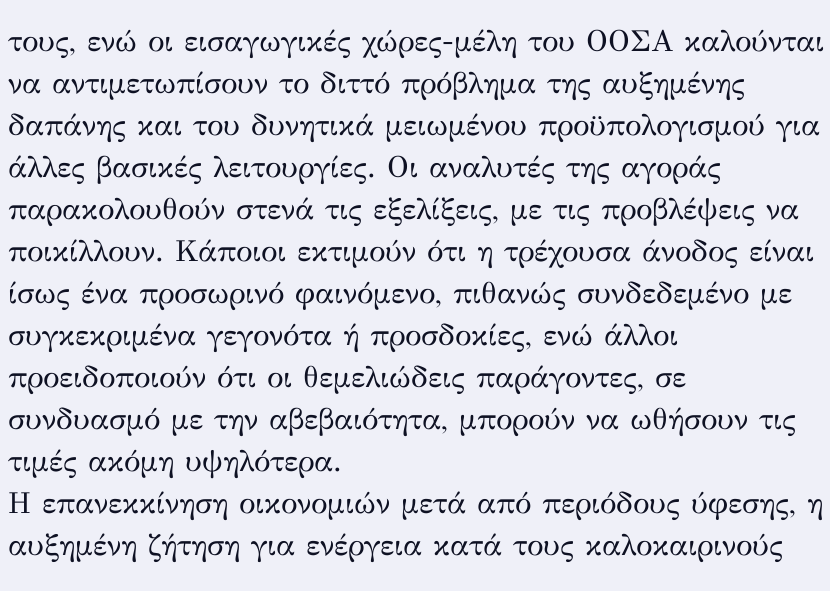τους, ενώ οι εισαγωγικές χώρες-μέλη του ΟΟΣΑ καλούνται να αντιμετωπίσουν το διττό πρόβλημα της αυξημένης δαπάνης και του δυνητικά μειωμένου προϋπολογισμού για άλλες βασικές λειτουργίες. Οι αναλυτές της αγοράς παρακολουθούν στενά τις εξελίξεις, με τις προβλέψεις να ποικίλλουν. Κάποιοι εκτιμούν ότι η τρέχουσα άνοδος είναι ίσως ένα προσωρινό φαινόμενο, πιθανώς συνδεδεμένο με συγκεκριμένα γεγονότα ή προσδοκίες, ενώ άλλοι προειδοποιούν ότι οι θεμελιώδεις παράγοντες, σε συνδυασμό με την αβεβαιότητα, μπορούν να ωθήσουν τις τιμές ακόμη υψηλότερα.
Η επανεκκίνηση οικονομιών μετά από περιόδους ύφεσης, η αυξημένη ζήτηση για ενέργεια κατά τους καλοκαιρινούς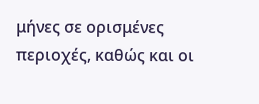μήνες σε ορισμένες περιοχές, καθώς και οι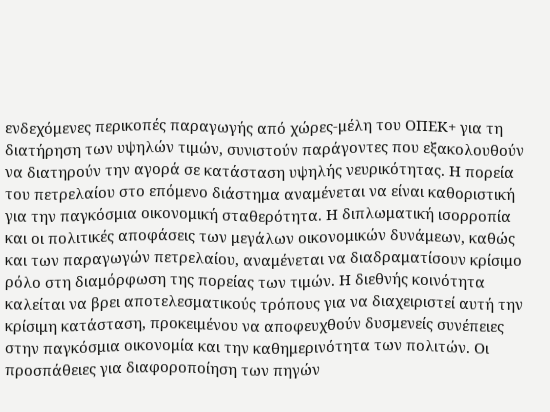ενδεχόμενες περικοπές παραγωγής από χώρες-μέλη του ΟΠΕΚ+ για τη διατήρηση των υψηλών τιμών, συνιστούν παράγοντες που εξακολουθούν να διατηρούν την αγορά σε κατάσταση υψηλής νευρικότητας. Η πορεία του πετρελαίου στο επόμενο διάστημα αναμένεται να είναι καθοριστική για την παγκόσμια οικονομική σταθερότητα. Η διπλωματική ισορροπία και οι πολιτικές αποφάσεις των μεγάλων οικονομικών δυνάμεων, καθώς και των παραγωγών πετρελαίου, αναμένεται να διαδραματίσουν κρίσιμο ρόλο στη διαμόρφωση της πορείας των τιμών. Η διεθνής κοινότητα καλείται να βρει αποτελεσματικούς τρόπους για να διαχειριστεί αυτή την κρίσιμη κατάσταση, προκειμένου να αποφευχθούν δυσμενείς συνέπειες στην παγκόσμια οικονομία και την καθημερινότητα των πολιτών. Οι προσπάθειες για διαφοροποίηση των πηγών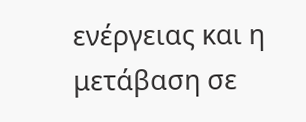ενέργειας και η μετάβαση σε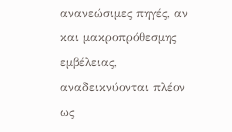ανανεώσιμες πηγές, αν και μακροπρόθεσμης εμβέλειας, αναδεικνύονται πλέον ως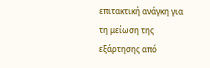επιτακτική ανάγκη για τη μείωση της εξάρτησης από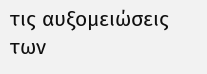τις αυξομειώσεις των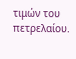τιμών του πετρελαίου.